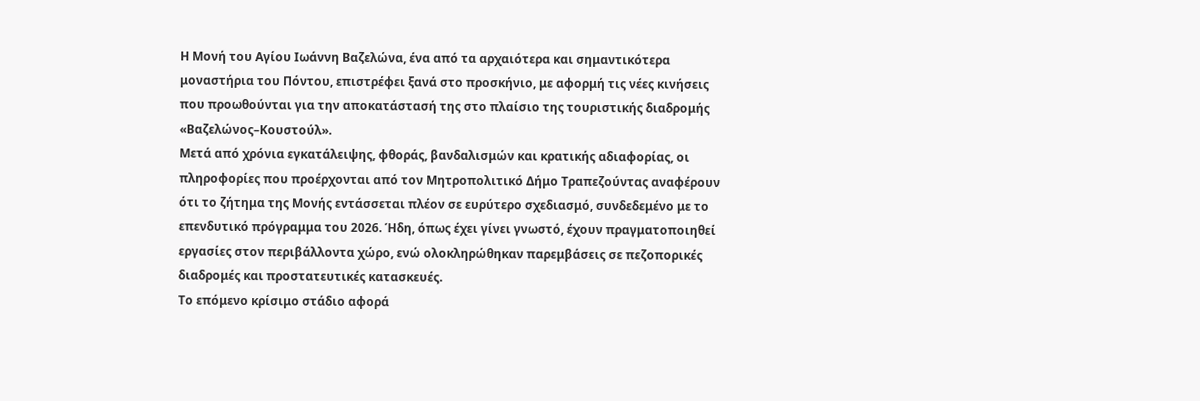Η Μονή του Αγίου Ιωάννη Βαζελώνα, ένα από τα αρχαιότερα και σημαντικότερα μοναστήρια του Πόντου, επιστρέφει ξανά στο προσκήνιο, με αφορμή τις νέες κινήσεις που προωθούνται για την αποκατάστασή της στο πλαίσιο της τουριστικής διαδρομής «Βαζελώνος–Κουστούλ».
Μετά από χρόνια εγκατάλειψης, φθοράς, βανδαλισμών και κρατικής αδιαφορίας, οι πληροφορίες που προέρχονται από τον Μητροπολιτικό Δήμο Τραπεζούντας αναφέρουν ότι το ζήτημα της Μονής εντάσσεται πλέον σε ευρύτερο σχεδιασμό, συνδεδεμένο με το επενδυτικό πρόγραμμα του 2026. Ήδη, όπως έχει γίνει γνωστό, έχουν πραγματοποιηθεί εργασίες στον περιβάλλοντα χώρο, ενώ ολοκληρώθηκαν παρεμβάσεις σε πεζοπορικές διαδρομές και προστατευτικές κατασκευές.
Το επόμενο κρίσιμο στάδιο αφορά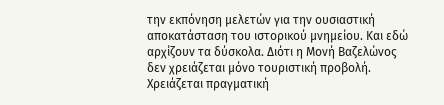την εκπόνηση μελετών για την ουσιαστική αποκατάσταση του ιστορικού μνημείου. Και εδώ αρχίζουν τα δύσκολα. Διότι η Μονή Βαζελώνος δεν χρειάζεται μόνο τουριστική προβολή. Χρειάζεται πραγματική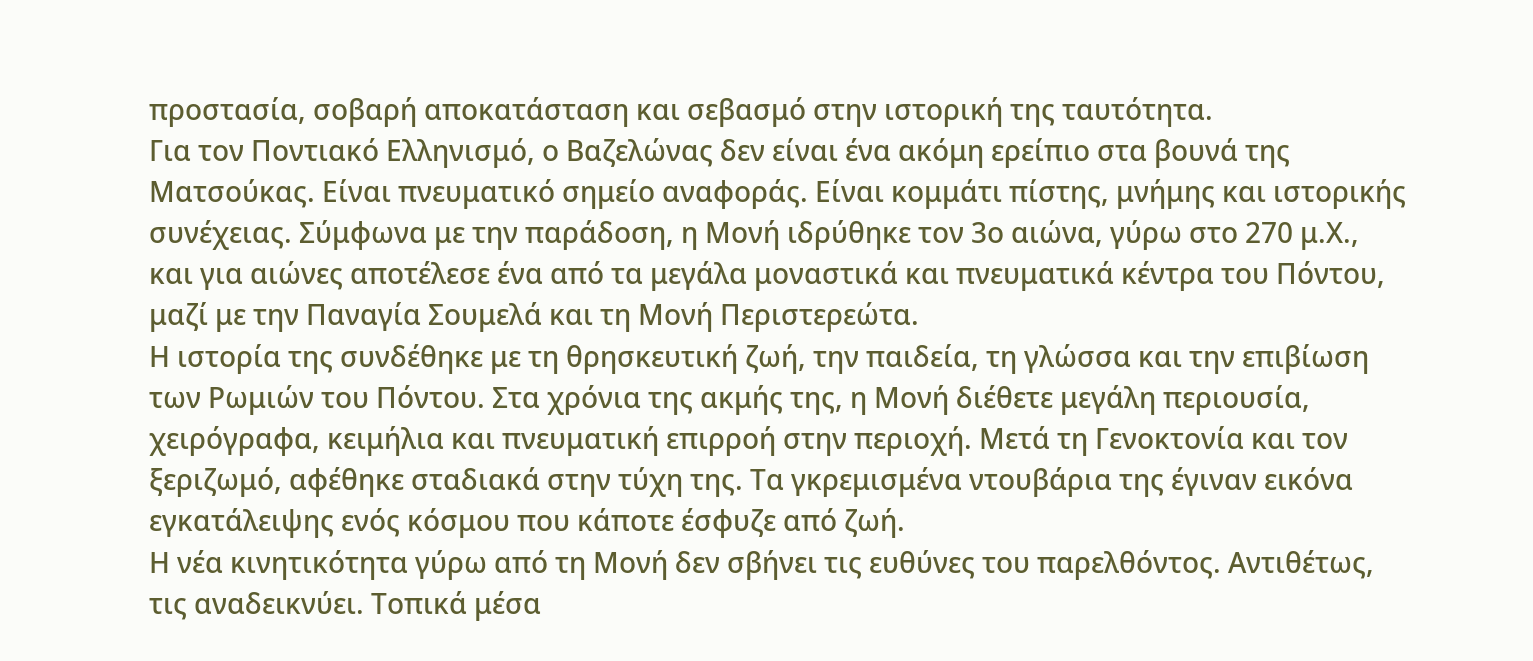προστασία, σοβαρή αποκατάσταση και σεβασμό στην ιστορική της ταυτότητα.
Για τον Ποντιακό Ελληνισμό, ο Βαζελώνας δεν είναι ένα ακόμη ερείπιο στα βουνά της Ματσούκας. Είναι πνευματικό σημείο αναφοράς. Είναι κομμάτι πίστης, μνήμης και ιστορικής συνέχειας. Σύμφωνα με την παράδοση, η Μονή ιδρύθηκε τον 3ο αιώνα, γύρω στο 270 μ.Χ., και για αιώνες αποτέλεσε ένα από τα μεγάλα μοναστικά και πνευματικά κέντρα του Πόντου, μαζί με την Παναγία Σουμελά και τη Μονή Περιστερεώτα.
Η ιστορία της συνδέθηκε με τη θρησκευτική ζωή, την παιδεία, τη γλώσσα και την επιβίωση των Ρωμιών του Πόντου. Στα χρόνια της ακμής της, η Μονή διέθετε μεγάλη περιουσία, χειρόγραφα, κειμήλια και πνευματική επιρροή στην περιοχή. Μετά τη Γενοκτονία και τον ξεριζωμό, αφέθηκε σταδιακά στην τύχη της. Τα γκρεμισμένα ντουβάρια της έγιναν εικόνα εγκατάλειψης ενός κόσμου που κάποτε έσφυζε από ζωή.
Η νέα κινητικότητα γύρω από τη Μονή δεν σβήνει τις ευθύνες του παρελθόντος. Αντιθέτως, τις αναδεικνύει. Τοπικά μέσα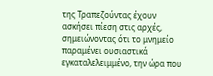της Τραπεζούντας έχουν ασκήσει πίεση στις αρχές, σημειώνοντας ότι το μνημείο παραμένει ουσιαστικά εγκαταλελειμμένο, την ώρα που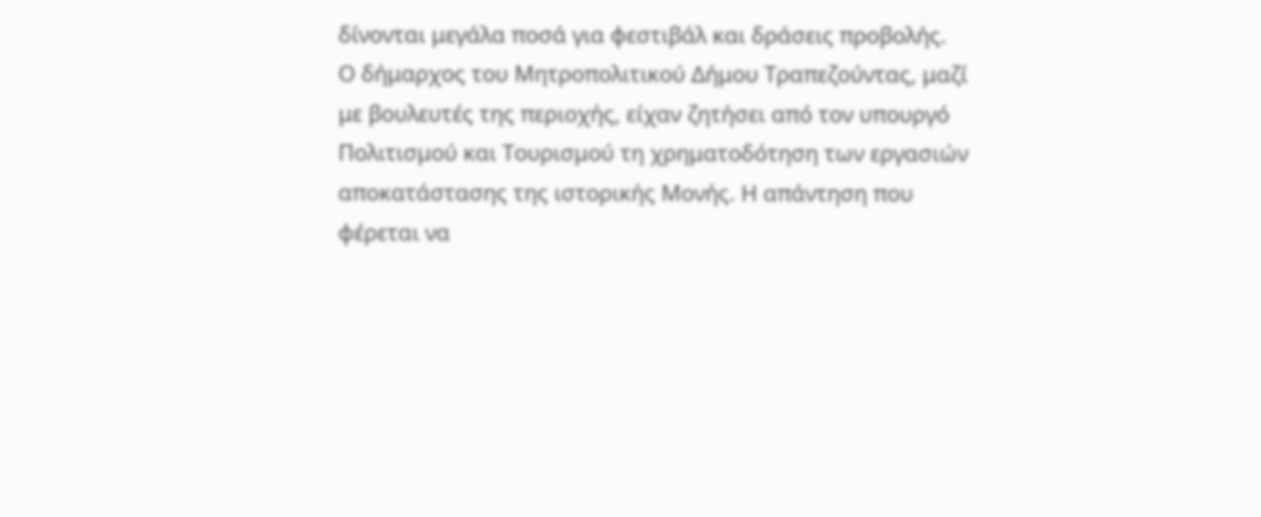δίνονται μεγάλα ποσά για φεστιβάλ και δράσεις προβολής.
Ο δήμαρχος του Μητροπολιτικού Δήμου Τραπεζούντας, μαζί με βουλευτές της περιοχής, είχαν ζητήσει από τον υπουργό Πολιτισμού και Τουρισμού τη χρηματοδότηση των εργασιών αποκατάστασης της ιστορικής Μονής. Η απάντηση που φέρεται να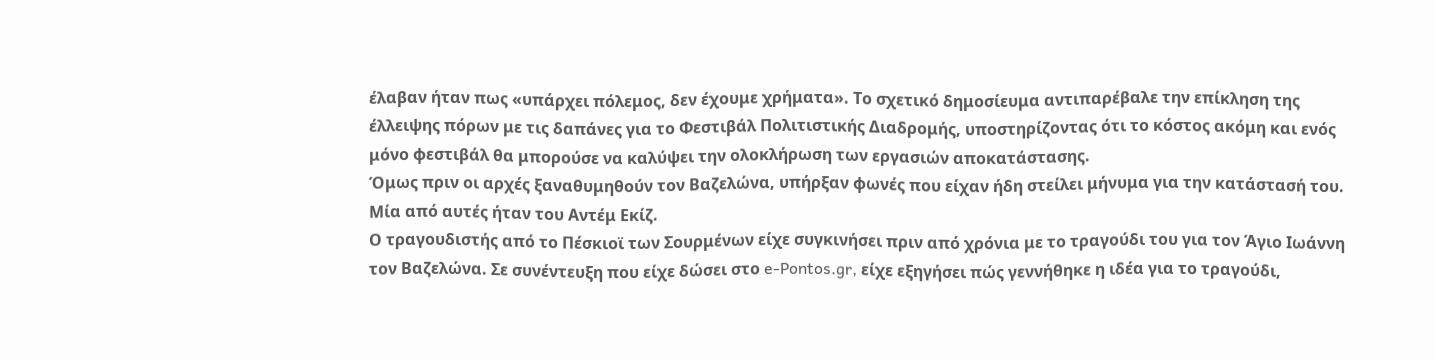έλαβαν ήταν πως «υπάρχει πόλεμος, δεν έχουμε χρήματα». Το σχετικό δημοσίευμα αντιπαρέβαλε την επίκληση της έλλειψης πόρων με τις δαπάνες για το Φεστιβάλ Πολιτιστικής Διαδρομής, υποστηρίζοντας ότι το κόστος ακόμη και ενός μόνο φεστιβάλ θα μπορούσε να καλύψει την ολοκλήρωση των εργασιών αποκατάστασης.
Όμως πριν οι αρχές ξαναθυμηθούν τον Βαζελώνα, υπήρξαν φωνές που είχαν ήδη στείλει μήνυμα για την κατάστασή του. Μία από αυτές ήταν του Αντέμ Εκίζ.
Ο τραγουδιστής από το Πέσκιοϊ των Σουρμένων είχε συγκινήσει πριν από χρόνια με το τραγούδι του για τον Άγιο Ιωάννη τον Βαζελώνα. Σε συνέντευξη που είχε δώσει στο e-Pontos.gr, είχε εξηγήσει πώς γεννήθηκε η ιδέα για το τραγούδι,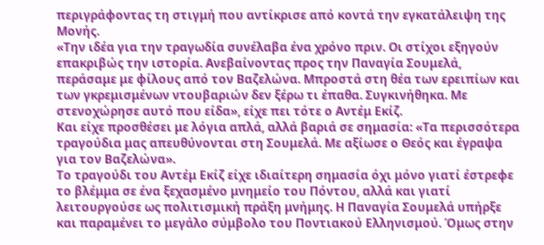περιγράφοντας τη στιγμή που αντίκρισε από κοντά την εγκατάλειψη της Μονής.
«Την ιδέα για την τραγωδία συνέλαβα ένα χρόνο πριν. Οι στίχοι εξηγούν επακριβώς την ιστορία. Ανεβαίνοντας προς την Παναγία Σουμελά, περάσαμε με φίλους από τον Βαζελώνα. Μπροστά στη θέα των ερειπίων και των γκρεμισμένων ντουβαριών δεν ξέρω τι έπαθα. Συγκινήθηκα. Με στενοχώρησε αυτό που είδα», είχε πει τότε ο Αντέμ Εκίζ.
Και είχε προσθέσει με λόγια απλά, αλλά βαριά σε σημασία: «Τα περισσότερα τραγούδια μας απευθύνονται στη Σουμελά. Με αξίωσε ο Θεός και έγραψα για τον Βαζελώνα».
Το τραγούδι του Αντέμ Εκίζ είχε ιδιαίτερη σημασία όχι μόνο γιατί έστρεφε το βλέμμα σε ένα ξεχασμένο μνημείο του Πόντου, αλλά και γιατί λειτουργούσε ως πολιτισμική πράξη μνήμης. Η Παναγία Σουμελά υπήρξε και παραμένει το μεγάλο σύμβολο του Ποντιακού Ελληνισμού. Όμως στην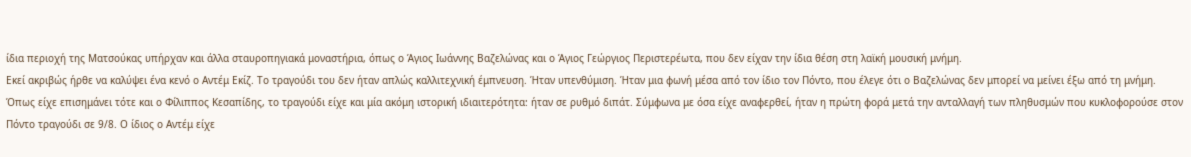ίδια περιοχή της Ματσούκας υπήρχαν και άλλα σταυροπηγιακά μοναστήρια, όπως ο Άγιος Ιωάννης Βαζελώνας και ο Άγιος Γεώργιος Περιστερέωτα, που δεν είχαν την ίδια θέση στη λαϊκή μουσική μνήμη.
Εκεί ακριβώς ήρθε να καλύψει ένα κενό ο Αντέμ Εκίζ. Το τραγούδι του δεν ήταν απλώς καλλιτεχνική έμπνευση. Ήταν υπενθύμιση. Ήταν μια φωνή μέσα από τον ίδιο τον Πόντο, που έλεγε ότι ο Βαζελώνας δεν μπορεί να μείνει έξω από τη μνήμη.
Όπως είχε επισημάνει τότε και ο Φίλιππος Κεσαπίδης, το τραγούδι είχε και μία ακόμη ιστορική ιδιαιτερότητα: ήταν σε ρυθμό διπάτ. Σύμφωνα με όσα είχε αναφερθεί, ήταν η πρώτη φορά μετά την ανταλλαγή των πληθυσμών που κυκλοφορούσε στον Πόντο τραγούδι σε 9/8. Ο ίδιος ο Αντέμ είχε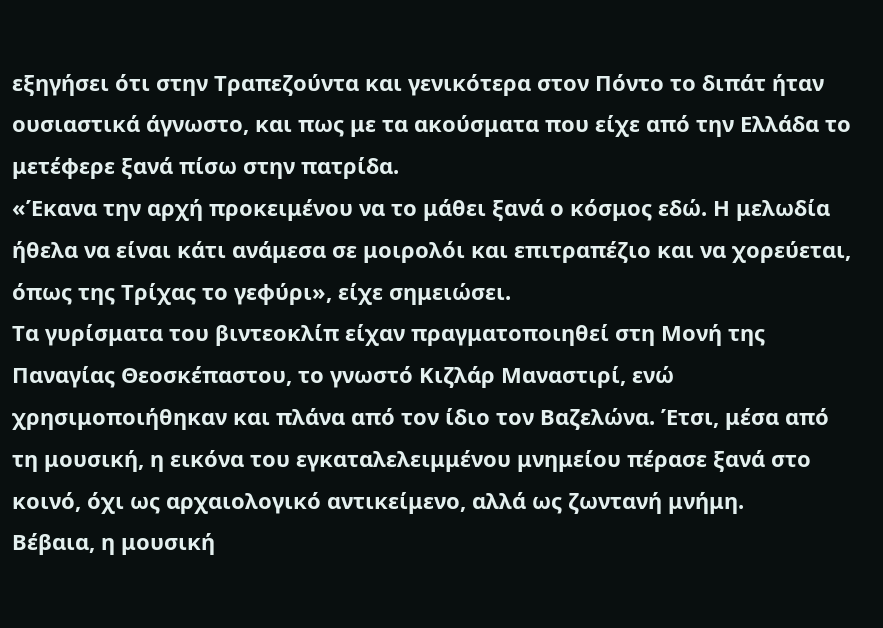εξηγήσει ότι στην Τραπεζούντα και γενικότερα στον Πόντο το διπάτ ήταν ουσιαστικά άγνωστο, και πως με τα ακούσματα που είχε από την Ελλάδα το μετέφερε ξανά πίσω στην πατρίδα.
«Έκανα την αρχή προκειμένου να το μάθει ξανά ο κόσμος εδώ. Η μελωδία ήθελα να είναι κάτι ανάμεσα σε μοιρολόι και επιτραπέζιο και να χορεύεται, όπως της Τρίχας το γεφύρι», είχε σημειώσει.
Τα γυρίσματα του βιντεοκλίπ είχαν πραγματοποιηθεί στη Μονή της Παναγίας Θεοσκέπαστου, το γνωστό Κιζλάρ Μαναστιρί, ενώ χρησιμοποιήθηκαν και πλάνα από τον ίδιο τον Βαζελώνα. Έτσι, μέσα από τη μουσική, η εικόνα του εγκαταλελειμμένου μνημείου πέρασε ξανά στο κοινό, όχι ως αρχαιολογικό αντικείμενο, αλλά ως ζωντανή μνήμη.
Βέβαια, η μουσική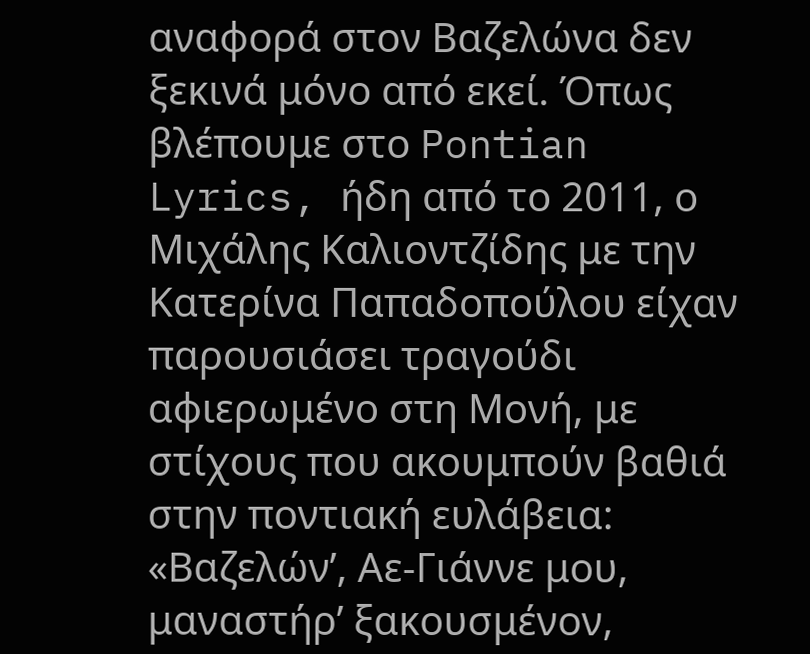αναφορά στον Βαζελώνα δεν ξεκινά μόνο από εκεί. Όπως βλέπουμε στο Pontian Lyrics, ήδη από το 2011, ο Μιχάλης Καλιοντζίδης με την Κατερίνα Παπαδοπούλου είχαν παρουσιάσει τραγούδι αφιερωμένο στη Μονή, με στίχους που ακουμπούν βαθιά στην ποντιακή ευλάβεια:
«Βαζελών’, Αε-Γιάννε μου,
μαναστήρ’ ξακουσμένον,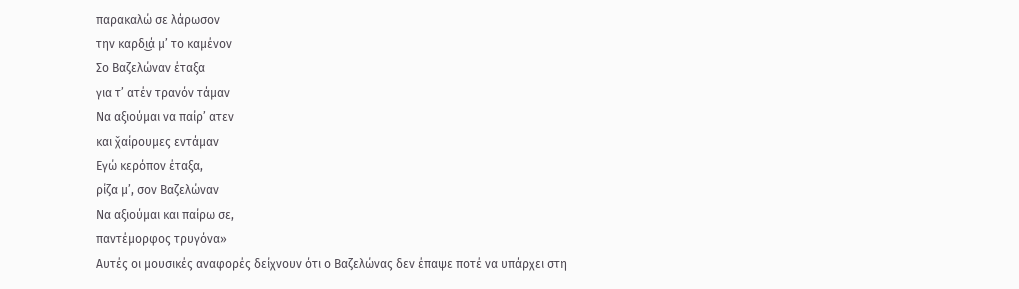παρακαλώ σε λάρωσον
την καρδι͜ά μ’ το καμένον
Σο Βαζελώναν έταξα
για τ’ ατέν τρανόν τάμαν
Να αξιούμαι να παίρ’ ατεν
και χ̌αίρουμες εντάμαν
Εγώ κερόπον έταξα,
ρίζα μ’, σον Βαζελώναν
Να αξιούμαι και παίρω σε,
παντέμορφος τρυγόνα»
Αυτές οι μουσικές αναφορές δείχνουν ότι ο Βαζελώνας δεν έπαψε ποτέ να υπάρχει στη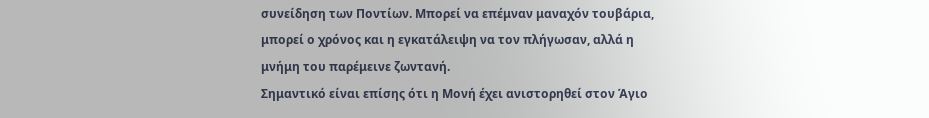συνείδηση των Ποντίων. Μπορεί να επέμναν μαναχόν τουβάρια, μπορεί ο χρόνος και η εγκατάλειψη να τον πλήγωσαν, αλλά η μνήμη του παρέμεινε ζωντανή.
Σημαντικό είναι επίσης ότι η Μονή έχει ανιστορηθεί στον Άγιο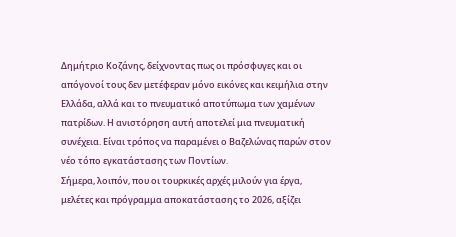Δημήτριο Κοζάνης, δείχνοντας πως οι πρόσφυγες και οι απόγονοί τους δεν μετέφεραν μόνο εικόνες και κειμήλια στην Ελλάδα, αλλά και το πνευματικό αποτύπωμα των χαμένων πατρίδων. Η ανιστόρηση αυτή αποτελεί μια πνευματική συνέχεια. Είναι τρόπος να παραμένει ο Βαζελώνας παρών στον νέο τόπο εγκατάστασης των Ποντίων.
Σήμερα, λοιπόν, που οι τουρκικές αρχές μιλούν για έργα, μελέτες και πρόγραμμα αποκατάστασης το 2026, αξίζει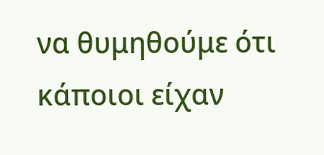να θυμηθούμε ότι κάποιοι είχαν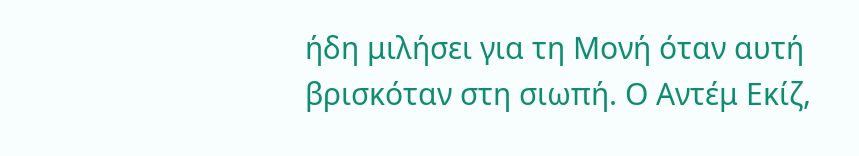ήδη μιλήσει για τη Μονή όταν αυτή βρισκόταν στη σιωπή. Ο Αντέμ Εκίζ,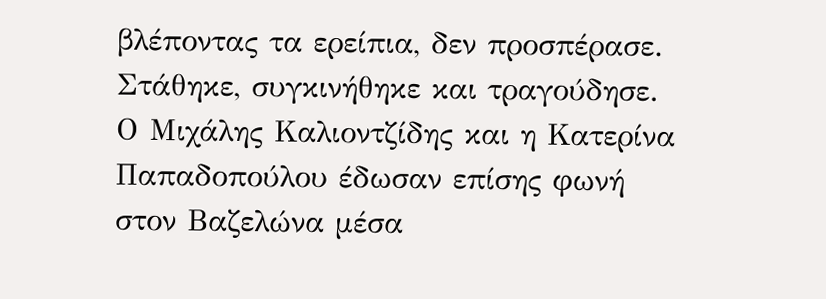βλέποντας τα ερείπια, δεν προσπέρασε. Στάθηκε, συγκινήθηκε και τραγούδησε. Ο Μιχάλης Καλιοντζίδης και η Κατερίνα Παπαδοπούλου έδωσαν επίσης φωνή στον Βαζελώνα μέσα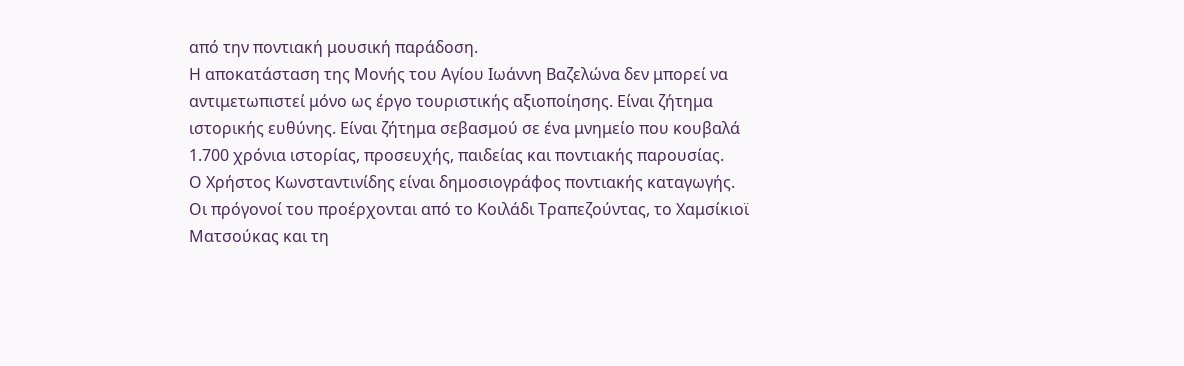από την ποντιακή μουσική παράδοση.
Η αποκατάσταση της Μονής του Αγίου Ιωάννη Βαζελώνα δεν μπορεί να αντιμετωπιστεί μόνο ως έργο τουριστικής αξιοποίησης. Είναι ζήτημα ιστορικής ευθύνης. Είναι ζήτημα σεβασμού σε ένα μνημείο που κουβαλά 1.700 χρόνια ιστορίας, προσευχής, παιδείας και ποντιακής παρουσίας.
Ο Χρήστος Κωνσταντινίδης είναι δημοσιογράφος ποντιακής καταγωγής. Οι πρόγονοί του προέρχονται από το Κοιλάδι Τραπεζούντας, το Χαμσίκιοϊ Ματσούκας και τη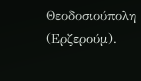Θεοδοσιούπολη (Ερζερούμ).